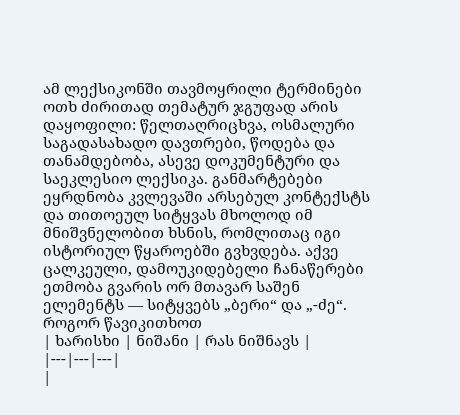ამ ლექსიკონში თავმოყრილი ტერმინები ოთხ ძირითად თემატურ ჯგუფად არის დაყოფილი: წელთაღრიცხვა, ოსმალური საგადასახადო დავთრები, წოდება და თანამდებობა, ასევე დოკუმენტური და საეკლესიო ლექსიკა. განმარტებები ეყრდნობა კვლევაში არსებულ კონტექსტს და თითოეულ სიტყვას მხოლოდ იმ მნიშვნელობით ხსნის, რომლითაც იგი ისტორიულ წყაროებში გვხვდება. აქვე ცალკეული, დამოუკიდებელი ჩანაწერები ეთმობა გვარის ორ მთავარ საშენ ელემენტს — სიტყვებს „ბერი“ და „-ძე“.
როგორ წავიკითხოთ
| ხარისხი | ნიშანი | რას ნიშნავს |
|---|---|---|
|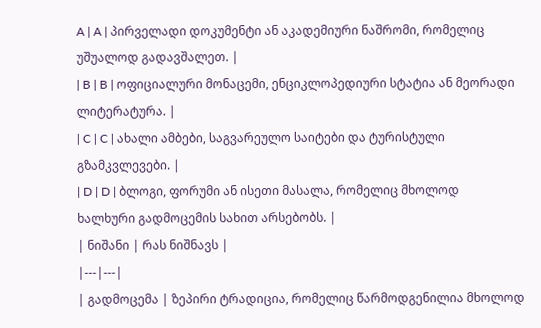A | A | პირველადი დოკუმენტი ან აკადემიური ნაშრომი, რომელიც უშუალოდ გადავშალეთ. |
| B | B | ოფიციალური მონაცემი, ენციკლოპედიური სტატია ან მეორადი ლიტერატურა. |
| C | C | ახალი ამბები, საგვარეულო საიტები და ტურისტული გზამკვლევები. |
| D | D | ბლოგი, ფორუმი ან ისეთი მასალა, რომელიც მხოლოდ ხალხური გადმოცემის სახით არსებობს. |
| ნიშანი | რას ნიშნავს |
|---|---|
| გადმოცემა | ზეპირი ტრადიცია, რომელიც წარმოდგენილია მხოლოდ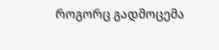როგორც გადმოცემა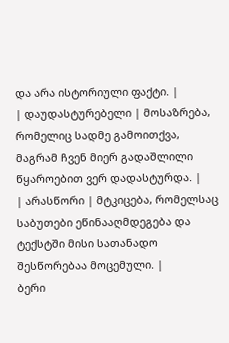და არა ისტორიული ფაქტი. |
| დაუდასტურებელი | მოსაზრება, რომელიც სადმე გამოითქვა, მაგრამ ჩვენ მიერ გადაშლილი წყაროებით ვერ დადასტურდა. |
| არასწორი | მტკიცება, რომელსაც საბუთები ეწინააღმდეგება და ტექსტში მისი სათანადო შესწორებაა მოცემული. |
ბერი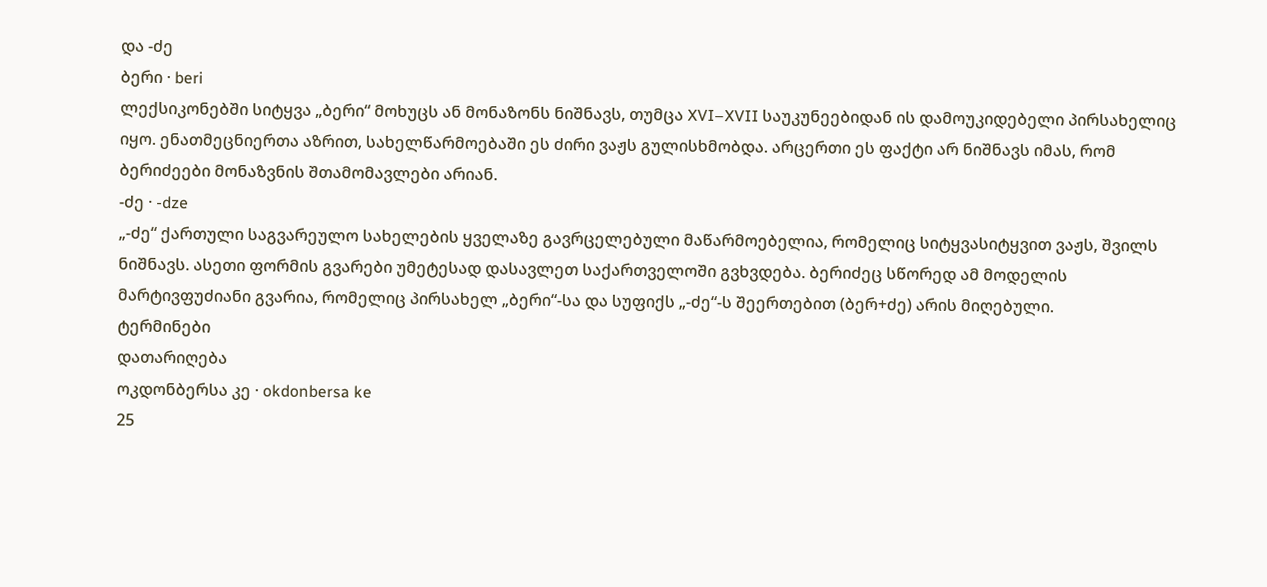და -ძე
ბერი · beri
ლექსიკონებში სიტყვა „ბერი“ მოხუცს ან მონაზონს ნიშნავს, თუმცა XVI–XVII საუკუნეებიდან ის დამოუკიდებელი პირსახელიც იყო. ენათმეცნიერთა აზრით, სახელწარმოებაში ეს ძირი ვაჟს გულისხმობდა. არცერთი ეს ფაქტი არ ნიშნავს იმას, რომ ბერიძეები მონაზვნის შთამომავლები არიან.
-ძე · -dze
„-ძე“ ქართული საგვარეულო სახელების ყველაზე გავრცელებული მაწარმოებელია, რომელიც სიტყვასიტყვით ვაჟს, შვილს ნიშნავს. ასეთი ფორმის გვარები უმეტესად დასავლეთ საქართველოში გვხვდება. ბერიძეც სწორედ ამ მოდელის მარტივფუძიანი გვარია, რომელიც პირსახელ „ბერი“-სა და სუფიქს „-ძე“-ს შეერთებით (ბერ+ძე) არის მიღებული.
ტერმინები
დათარიღება
ოკდონბერსა კე · okdonbersa ke
25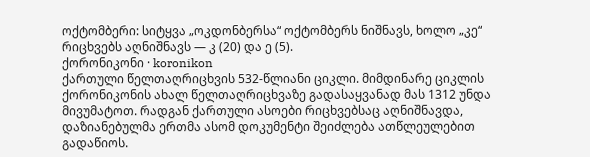ოქტომბერი: სიტყვა „ოკდონბერსა“ ოქტომბერს ნიშნავს, ხოლო „კე“ რიცხვებს აღნიშნავს — კ (20) და ე (5).
ქორონიკონი · koronikon
ქართული წელთაღრიცხვის 532-წლიანი ციკლი. მიმდინარე ციკლის ქორონიკონის ახალ წელთაღრიცხვაზე გადასაყვანად მას 1312 უნდა მივუმატოთ. რადგან ქართული ასოები რიცხვებსაც აღნიშნავდა, დაზიანებულმა ერთმა ასომ დოკუმენტი შეიძლება ათწლეულებით გადაწიოს.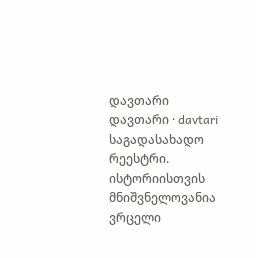დავთარი
დავთარი · davtari
საგადასახადო რეესტრი. ისტორიისთვის მნიშვნელოვანია ვრცელი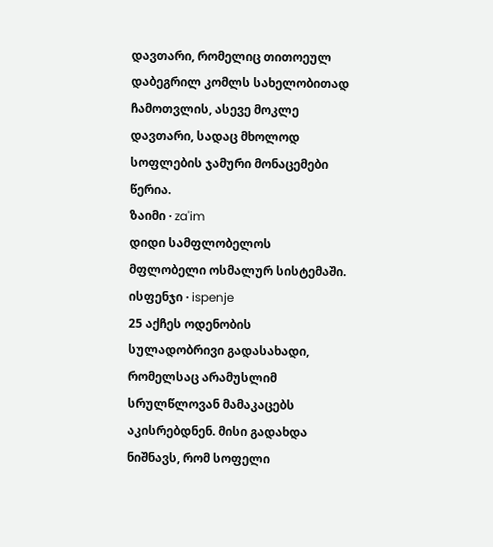დავთარი, რომელიც თითოეულ დაბეგრილ კომლს სახელობითად ჩამოთვლის, ასევე მოკლე დავთარი, სადაც მხოლოდ სოფლების ჯამური მონაცემები წერია.
ზაიმი · za'im
დიდი სამფლობელოს მფლობელი ოსმალურ სისტემაში.
ისფენჯი · ispenje
25 აქჩეს ოდენობის სულადობრივი გადასახადი, რომელსაც არამუსლიმ სრულწლოვან მამაკაცებს აკისრებდნენ. მისი გადახდა ნიშნავს, რომ სოფელი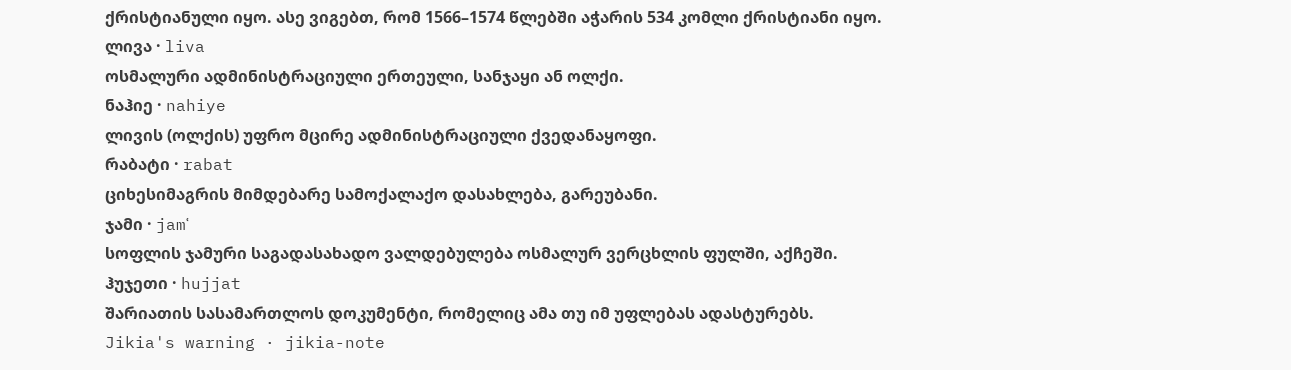ქრისტიანული იყო. ასე ვიგებთ, რომ 1566–1574 წლებში აჭარის 534 კომლი ქრისტიანი იყო.
ლივა · liva
ოსმალური ადმინისტრაციული ერთეული, სანჯაყი ან ოლქი.
ნაჰიე · nahiye
ლივის (ოლქის) უფრო მცირე ადმინისტრაციული ქვედანაყოფი.
რაბატი · rabat
ციხესიმაგრის მიმდებარე სამოქალაქო დასახლება, გარეუბანი.
ჯამი · jamʿ
სოფლის ჯამური საგადასახადო ვალდებულება ოსმალურ ვერცხლის ფულში, აქჩეში.
ჰუჯეთი · hujjat
შარიათის სასამართლოს დოკუმენტი, რომელიც ამა თუ იმ უფლებას ადასტურებს.
Jikia's warning · jikia-note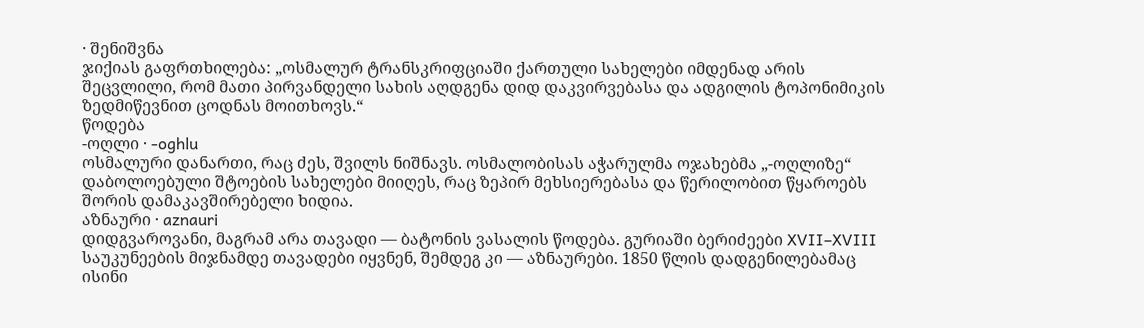· შენიშვნა
ჯიქიას გაფრთხილება: „ოსმალურ ტრანსკრიფციაში ქართული სახელები იმდენად არის შეცვლილი, რომ მათი პირვანდელი სახის აღდგენა დიდ დაკვირვებასა და ადგილის ტოპონიმიკის ზედმიწევნით ცოდნას მოითხოვს.“
წოდება
-ოღლი · -oghlu
ოსმალური დანართი, რაც ძეს, შვილს ნიშნავს. ოსმალობისას აჭარულმა ოჯახებმა „-ოღლიზე“ დაბოლოებული შტოების სახელები მიიღეს, რაც ზეპირ მეხსიერებასა და წერილობით წყაროებს შორის დამაკავშირებელი ხიდია.
აზნაური · aznauri
დიდგვაროვანი, მაგრამ არა თავადი — ბატონის ვასალის წოდება. გურიაში ბერიძეები XVII–XVIII საუკუნეების მიჯნამდე თავადები იყვნენ, შემდეგ კი — აზნაურები. 1850 წლის დადგენილებამაც ისინი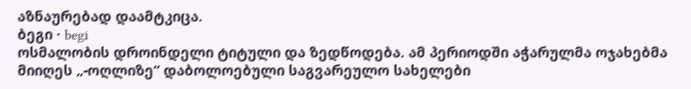აზნაურებად დაამტკიცა.
ბეგი · begi
ოსმალობის დროინდელი ტიტული და ზედწოდება. ამ პერიოდში აჭარულმა ოჯახებმა მიიღეს „-ოღლიზე“ დაბოლოებული საგვარეულო სახელები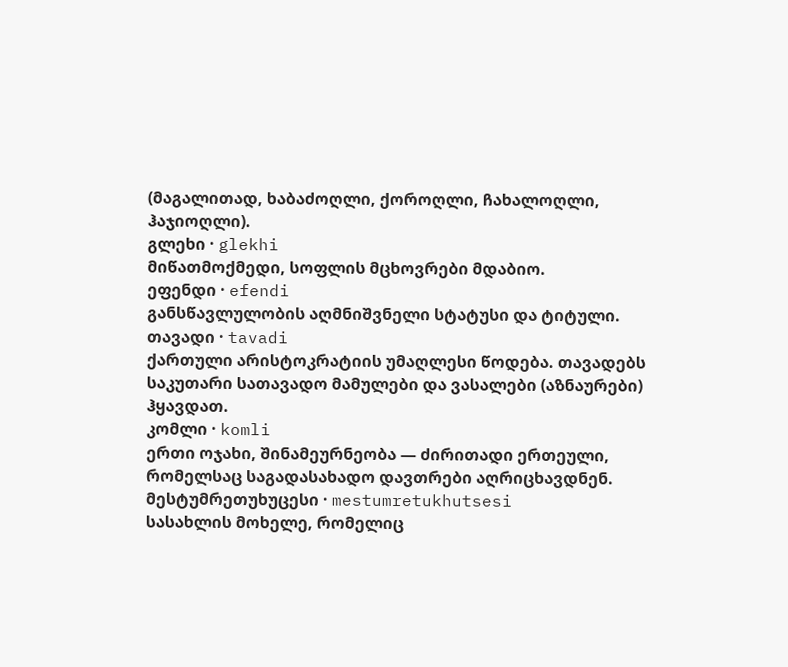(მაგალითად, ხაბაძოღლი, ქოროღლი, ჩახალოღლი, ჰაჯიოღლი).
გლეხი · glekhi
მიწათმოქმედი, სოფლის მცხოვრები მდაბიო.
ეფენდი · efendi
განსწავლულობის აღმნიშვნელი სტატუსი და ტიტული.
თავადი · tavadi
ქართული არისტოკრატიის უმაღლესი წოდება. თავადებს საკუთარი სათავადო მამულები და ვასალები (აზნაურები) ჰყავდათ.
კომლი · komli
ერთი ოჯახი, შინამეურნეობა — ძირითადი ერთეული, რომელსაც საგადასახადო დავთრები აღრიცხავდნენ.
მესტუმრეთუხუცესი · mestumretukhutsesi
სასახლის მოხელე, რომელიც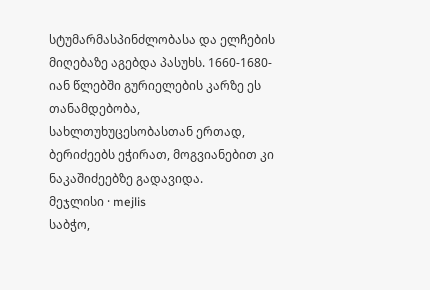სტუმარმასპინძლობასა და ელჩების მიღებაზე აგებდა პასუხს. 1660-1680-იან წლებში გურიელების კარზე ეს თანამდებობა, სახლთუხუცესობასთან ერთად, ბერიძეებს ეჭირათ, მოგვიანებით კი ნაკაშიძეებზე გადავიდა.
მეჯლისი · mejlis
საბჭო,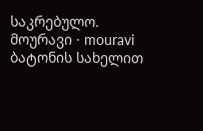საკრებულო.
მოურავი · mouravi
ბატონის სახელით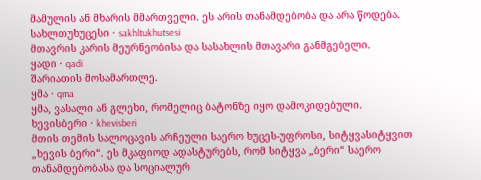მამულის ან მხარის მმართველი. ეს არის თანამდებობა და არა წოდება.
სახლთუხუცესი · sakhltukhutsesi
მთავრის კარის მეურნეობისა და სასახლის მთავარი განმგებელი.
ყადი · qadi
შარიათის მოსამართლე.
ყმა · qma
ყმა, ვასალი ან გლეხი, რომელიც ბატონზე იყო დამოკიდებული.
ხევისბერი · khevisberi
მთის თემის სალოცავის არჩეული საერო ხუცეს-უფროსი, სიტყვასიტყვით „ხევის ბერი“. ეს მკაფიოდ ადასტურებს, რომ სიტყვა „ბერი“ საერო თანამდებობასა და სოციალურ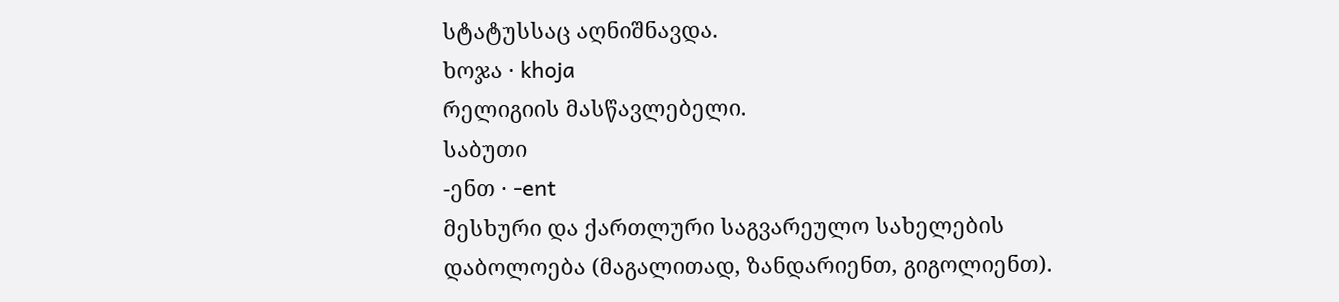სტატუსსაც აღნიშნავდა.
ხოჯა · khoja
რელიგიის მასწავლებელი.
საბუთი
-ენთ · -ent
მესხური და ქართლური საგვარეულო სახელების დაბოლოება (მაგალითად, ზანდარიენთ, გიგოლიენთ).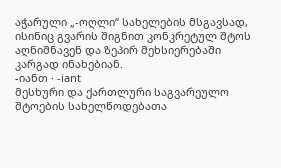აჭარული „-ოღლი“ სახელების მსგავსად, ისინიც გვარის შიგნით კონკრეტულ შტოს აღნიშნავენ და ზეპირ მეხსიერებაში კარგად ინახებიან.
-იანთ · -iant
მესხური და ქართლური საგვარეულო შტოების სახელწოდებათა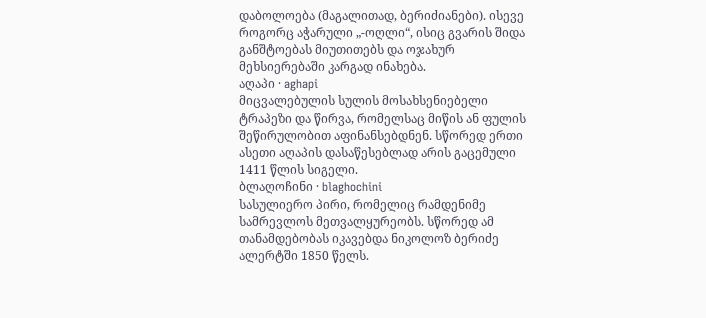დაბოლოება (მაგალითად, ბერიძიანები). ისევე როგორც აჭარული „-ოღლი“, ისიც გვარის შიდა განშტოებას მიუთითებს და ოჯახურ მეხსიერებაში კარგად ინახება.
აღაპი · aghapi
მიცვალებულის სულის მოსახსენიებელი ტრაპეზი და წირვა, რომელსაც მიწის ან ფულის შეწირულობით აფინანსებდნენ. სწორედ ერთი ასეთი აღაპის დასაწესებლად არის გაცემული 1411 წლის სიგელი.
ბლაღოჩინი · blaghochini
სასულიერო პირი, რომელიც რამდენიმე სამრევლოს მეთვალყურეობს. სწორედ ამ თანამდებობას იკავებდა ნიკოლოზ ბერიძე ალერტში 1850 წელს.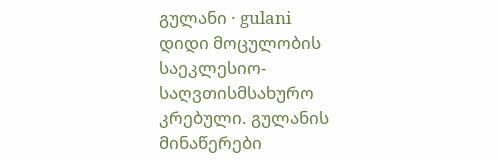გულანი · gulani
დიდი მოცულობის საეკლესიო-საღვთისმსახურო კრებული. გულანის მინაწერები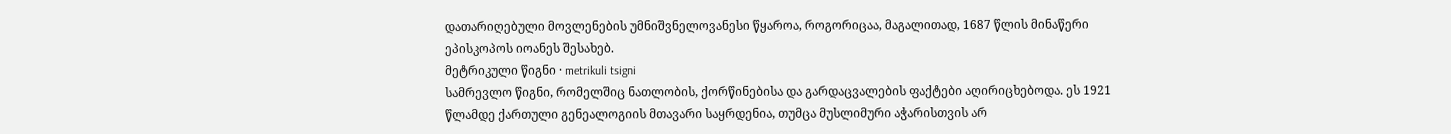დათარიღებული მოვლენების უმნიშვნელოვანესი წყაროა, როგორიცაა, მაგალითად, 1687 წლის მინაწერი ეპისკოპოს იოანეს შესახებ.
მეტრიკული წიგნი · metrikuli tsigni
სამრევლო წიგნი, რომელშიც ნათლობის, ქორწინებისა და გარდაცვალების ფაქტები აღირიცხებოდა. ეს 1921 წლამდე ქართული გენეალოგიის მთავარი საყრდენია, თუმცა მუსლიმური აჭარისთვის არ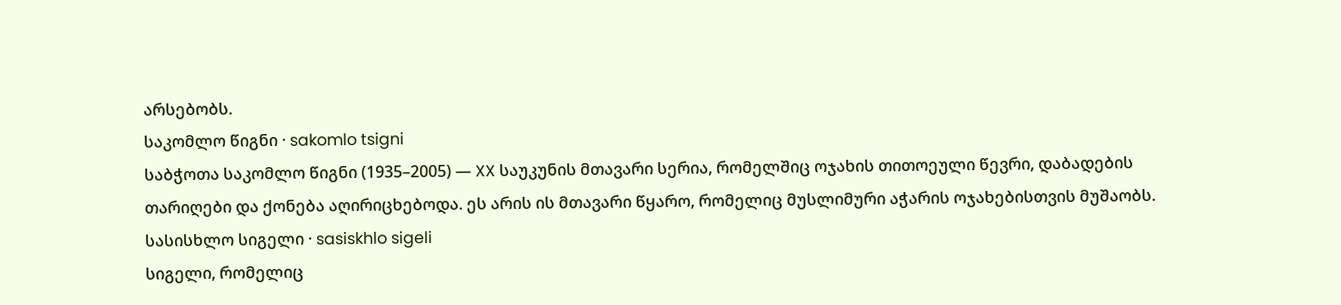არსებობს.
საკომლო წიგნი · sakomlo tsigni
საბჭოთა საკომლო წიგნი (1935–2005) — XX საუკუნის მთავარი სერია, რომელშიც ოჯახის თითოეული წევრი, დაბადების თარიღები და ქონება აღირიცხებოდა. ეს არის ის მთავარი წყარო, რომელიც მუსლიმური აჭარის ოჯახებისთვის მუშაობს.
სასისხლო სიგელი · sasiskhlo sigeli
სიგელი, რომელიც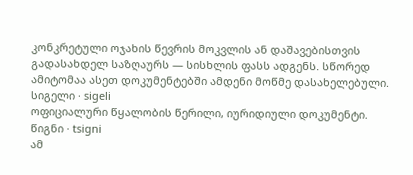კონკრეტული ოჯახის წევრის მოკვლის ან დაშავებისთვის გადასახდელ საზღაურს — სისხლის ფასს ადგენს. სწორედ ამიტომაა ასეთ დოკუმენტებში ამდენი მოწმე დასახელებული.
სიგელი · sigeli
ოფიციალური წყალობის წერილი, იურიდიული დოკუმენტი.
წიგნი · tsigni
ამ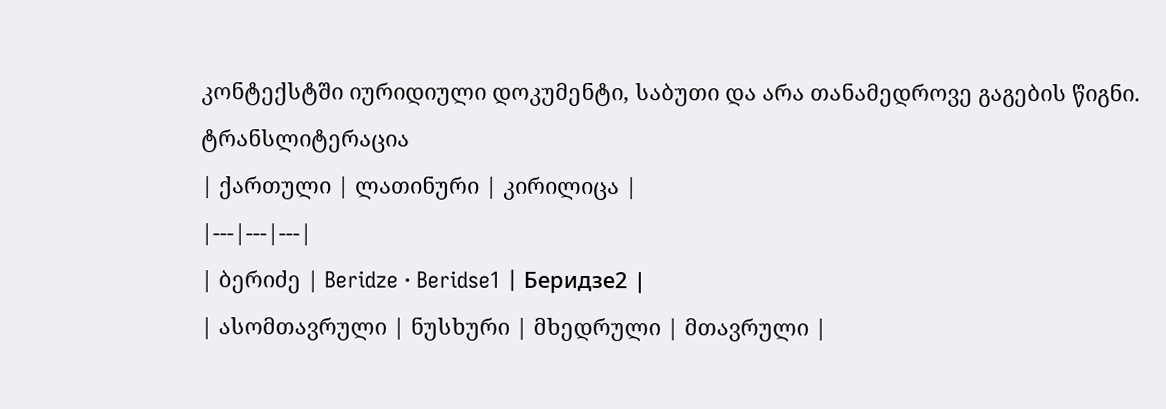კონტექსტში იურიდიული დოკუმენტი, საბუთი და არა თანამედროვე გაგების წიგნი.
ტრანსლიტერაცია
| ქართული | ლათინური | კირილიცა |
|---|---|---|
| ბერიძე | Beridze · Beridse1 | Беридзе2 |
| ასომთავრული | ნუსხური | მხედრული | მთავრული |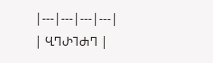|---|---|---|---|
| ႡႤႰႨႻႤ |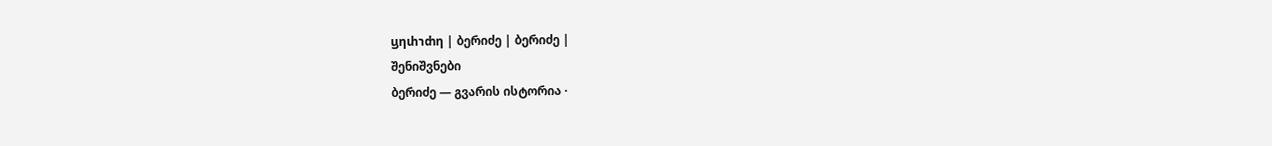ⴁⴄⴐⴈⴛⴄ | ბერიძე | ბერიძე |
შენიშვნები
ბერიძე — გვარის ისტორია ·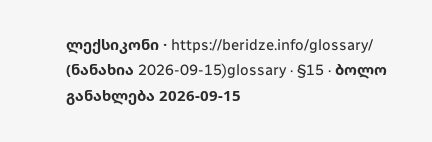ლექსიკონი · https://beridze.info/glossary/ (ნანახია 2026-09-15)glossary · §15 · ბოლო განახლება 2026-09-15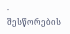· შესწორების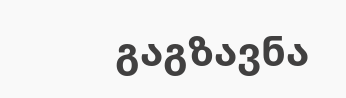გაგზავნა